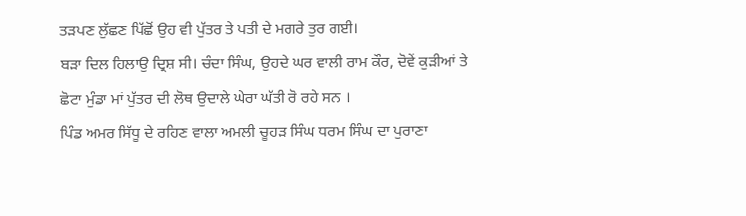ਤੜਪਣ ਲੁੱਛਣ ਪਿੱਛੋਂ ਉਹ ਵੀ ਪੁੱਤਰ ਤੇ ਪਤੀ ਦੇ ਮਗਰੇ ਤੁਰ ਗਈ।
ਬੜਾ ਦਿਲ ਹਿਲਾਉ ਦ੍ਰਿਸ਼ ਸੀ। ਚੰਦਾ ਸਿੰਘ, ਉਹਦੇ ਘਰ ਵਾਲੀ ਰਾਮ ਕੌਰ, ਦੋਵੇਂ ਕੁੜੀਆਂ ਤੇ ਛੋਟਾ ਮੁੰਡਾ ਮਾਂ ਪੁੱਤਰ ਦੀ ਲੋਥ ਉਦਾਲੇ ਘੇਰਾ ਘੱਤੀ ਰੋ ਰਹੇ ਸਨ ।
ਪਿੰਡ ਅਮਰ ਸਿੱਧੂ ਦੇ ਰਹਿਣ ਵਾਲਾ ਅਮਲੀ ਚੂਹੜ ਸਿੰਘ ਧਰਮ ਸਿੰਘ ਦਾ ਪੁਰਾਣਾ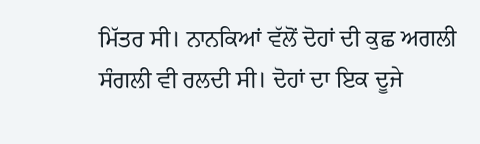ਮਿੱਤਰ ਸੀ। ਨਾਨਕਿਆਂ ਵੱਲੋਂ ਦੋਹਾਂ ਦੀ ਕੁਛ ਅਗਲੀ ਸੰਗਲੀ ਵੀ ਰਲਦੀ ਸੀ। ਦੋਹਾਂ ਦਾ ਇਕ ਦੂਜੇ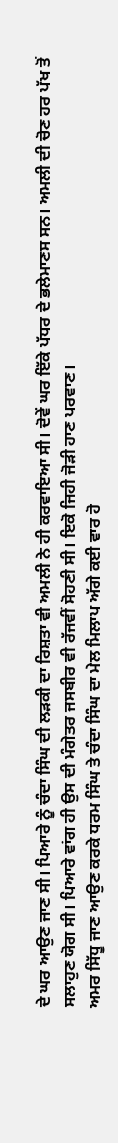ਦੇ ਘਰ ਆਉਣ ਜਾਣ ਸੀ। ਪਿਆਰੇ ਨੂੰ ਚੰਦਾ ਸਿੰਘ ਦੀ ਲੜਕੀ ਦਾ ਰਿਸ਼ਤਾ ਵੀ ਅਮਲੀ ਨੇ ਹੀ ਕਰਵਾਇਆ ਸੀ। ਦੋਵੇਂ ਘਰ ਇੱਕੇ ਪੱਧਰ ਦੇ ਭਲੇਮਾਣਸ ਸਨ। ਅਮਲੀ ਦੀ ਚੋਣ ਹਰ ਪੱਖ ਤੋਂ ਸਲਾਹੁਣ ਯੋਗ ਸੀ। ਪਿਆਰੇ ਵਾਂਗ ਹੀ ਉਸ ਦੀ ਮੰਗੇਤਰ ਜਸਬੀਰ ਵੀ ਰੱਜਵੀਂ ਸੋਹਣੀ ਸੀ। ਇਕੋ ਜਿਹੀ ਜੋੜੀ ਹਾਣ ਪਰਵਾਣ।
ਅਮਰ ਸਿੱਧੂ ਜਾਣ ਆਉਣ ਕਰਕੇ ਧਰਮ ਸਿੰਘ ਤੇ ਚੰਦਾ ਸਿੰਘ ਦਾ ਮੇਲ ਮਿਲਾਪ ਅੱਗੇ ਕਈ ਵਾਰ ਹੋ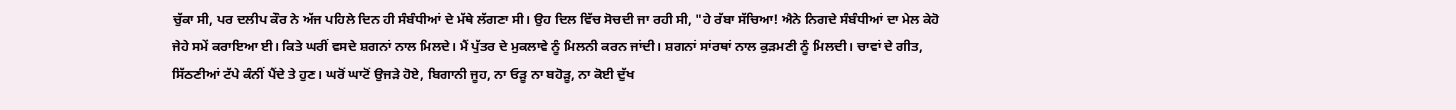ਚੁੱਕਾ ਸੀ, ਪਰ ਦਲੀਪ ਕੌਰ ਨੇ ਅੱਜ ਪਹਿਲੇ ਦਿਨ ਹੀ ਸੰਬੰਧੀਆਂ ਦੇ ਮੱਥੇ ਲੱਗਣਾ ਸੀ। ਉਹ ਦਿਲ ਵਿੱਚ ਸੋਚਦੀ ਜਾ ਰਹੀ ਸੀ, "ਹੇ ਰੱਬਾ ਸੱਚਿਆ! ਐਨੇ ਨਿਗਦੇ ਸੰਬੰਧੀਆਂ ਦਾ ਮੇਲ ਕੇਹੋ ਜੇਹੇ ਸਮੇਂ ਕਰਾਇਆ ਈ। ਕਿਤੇ ਘਰੀਂ ਵਸਦੇ ਸ਼ਗਨਾਂ ਨਾਲ ਮਿਲਦੇ। ਮੈਂ ਪੁੱਤਰ ਦੇ ਮੁਕਲਾਵੇ ਨੂੰ ਮਿਲਨੀ ਕਰਨ ਜਾਂਦੀ। ਸ਼ਗਨਾਂ ਸਾਂਰਥਾਂ ਨਾਲ ਕੁੜਮਣੀ ਨੂੰ ਮਿਲਦੀ। ਚਾਵਾਂ ਦੇ ਗੀਤ, ਸਿੱਠਣੀਆਂ ਟੱਪੇ ਕੰਨੀਂ ਪੈਂਦੇ ਤੇ ਹੁਣ। ਘਰੋਂ ਘਾਟੋਂ ਉਜੜੇ ਹੋਏ, ਬਿਗਾਨੀ ਜੂਹ, ਨਾ ਓੜੂ ਨਾ ਬਹੋੜੂ, ਨਾ ਕੋਈ ਦੁੱਖ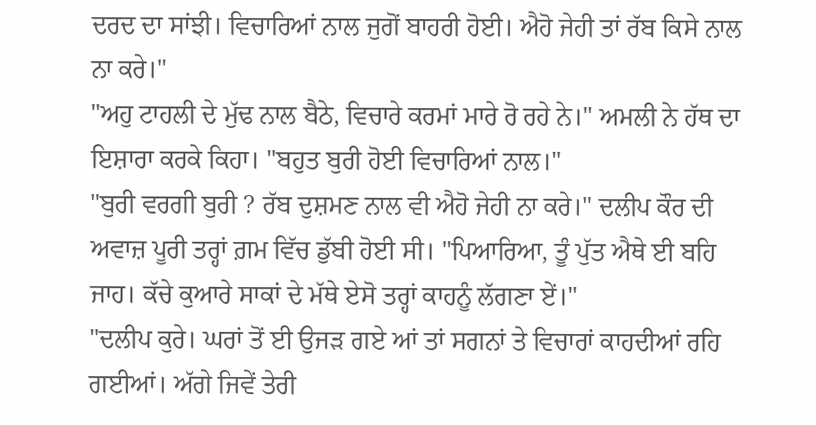ਦਰਦ ਦਾ ਸਾਂਝੀ। ਵਿਚਾਰਿਆਂ ਨਾਲ ਜੁਗੋਂ ਬਾਹਰੀ ਹੋਈ। ਐਹੋ ਜੇਹੀ ਤਾਂ ਰੱਬ ਕਿਸੇ ਨਾਲ ਨਾ ਕਰੇ।"
"ਅਹੁ ਟਾਹਲੀ ਦੇ ਮੁੱਢ ਨਾਲ ਬੈਠੇ, ਵਿਚਾਰੇ ਕਰਮਾਂ ਮਾਰੇ ਰੋ ਰਹੇ ਨੇ।" ਅਮਲੀ ਨੇ ਹੱਥ ਦਾ ਇਸ਼ਾਰਾ ਕਰਕੇ ਕਿਹਾ। "ਬਹੁਤ ਬੁਰੀ ਹੋਈ ਵਿਚਾਰਿਆਂ ਨਾਲ।"
"ਬੁਰੀ ਵਰਗੀ ਬੁਰੀ ? ਰੱਬ ਦੁਸ਼ਮਣ ਨਾਲ ਵੀ ਐਹੋ ਜੇਹੀ ਨਾ ਕਰੇ।" ਦਲੀਪ ਕੌਰ ਦੀ ਅਵਾਜ਼ ਪੂਰੀ ਤਰ੍ਹਾਂ ਗ਼ਮ ਵਿੱਚ ਡੁੱਬੀ ਹੋਈ ਸੀ। "ਪਿਆਰਿਆ, ਤੂੰ ਪੁੱਤ ਐਥੇ ਈ ਬਹਿ ਜਾਹ। ਕੱਚੇ ਕੁਆਰੇ ਸਾਕਾਂ ਦੇ ਮੱਥੇ ਏਸੋ ਤਰ੍ਹਾਂ ਕਾਹਨੂੰ ਲੱਗਣਾ ਏਂ।"
"ਦਲੀਪ ਕੁਰੇ। ਘਰਾਂ ਤੋਂ ਈ ਉਜੜ ਗਏ ਆਂ ਤਾਂ ਸਗਨਾਂ ਤੇ ਵਿਚਾਰਾਂ ਕਾਹਦੀਆਂ ਰਹਿ ਗਈਆਂ। ਅੱਗੇ ਜਿਵੇਂ ਤੇਰੀ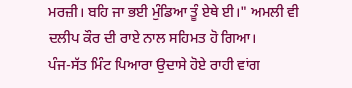ਮਰਜ਼ੀ। ਬਹਿ ਜਾ ਭਈ ਮੁੰਡਿਆ ਤੂੰ ਏਥੇ ਈ।" ਅਮਲੀ ਵੀ ਦਲੀਪ ਕੌਰ ਦੀ ਰਾਏ ਨਾਲ ਸਹਿਮਤ ਹੋ ਗਿਆ।
ਪੰਜ-ਸੱਤ ਮਿੰਟ ਪਿਆਰਾ ਉਦਾਸੇ ਹੋਏ ਰਾਹੀ ਵਾਂਗ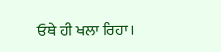ਓਥੇ ਹੀ ਖਲਾ ਰਿਹਾ।